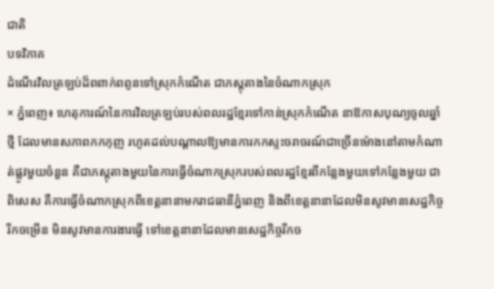ជាតិ
បទវិភាគ
ដំណើរវិលត្រឡប់ដ៏ពពាក់ពពូនទៅស្រុកកំណើត ជាភស្តុតាងនៃចំណាកស្រុក
× ភ្នំពេញ៖ ហេតុការណ៍នៃការវិលត្រឡប់របស់ពលរដ្ឋខ្មែរទៅកាន់ស្រុកកំណើត នាឱកាសបុណ្យចូលឆ្នាំថ្មី ដែលមានសភាពកកកុញ រហូតដល់បណ្ដាលឱ្យមានការកកស្ទះចរាចរណ៍ជាច្រើនម៉ោងនៅតាមកំណាត់ផ្លូវមួយចំនួន គឺជាភស្តុតាងមួយនៃការធ្វើចំណាកស្រុករបស់ពលរដ្ឋខ្មែរពីកន្លែងមួយទៅកន្លែងមួយ ជាពិសេស គឺការធ្វើចំណាកស្រុកពីខេត្តនានាមករាជធានីភ្នំពេញ និងពីខេត្តនានាដែលមិនសូវមានសេដ្ឋកិច្ចរីកចម្រើន មិនសូវមានការងារធ្វើ ទៅខេត្តនានាដែលមានសេដ្ឋកិច្ចរីកច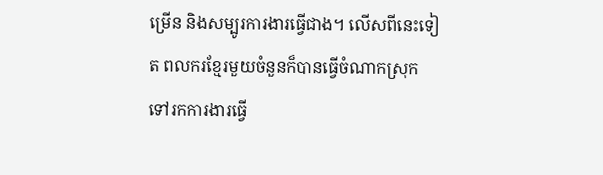ម្រើន និងសម្បូរការងារធ្វើជាង។ លើសពីនេះទៀត ពលករខ្មែរមួយចំនួនក៏បានធ្វើចំណាកស្រុកទៅរកការងារធ្វើ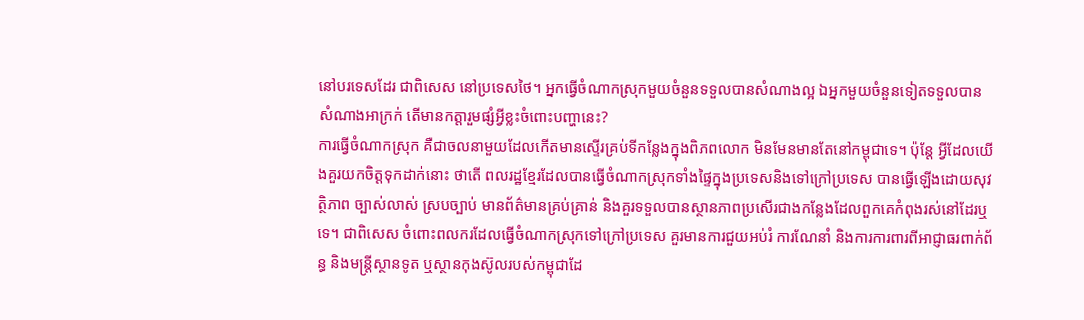នៅបរទេសដែរ ជាពិសេស នៅប្រទេសថៃ។ អ្នកធ្វើចំណាកស្រុកមួយចំនួនទទួលបានសំណាងល្អ ឯអ្នកមួយចំនួនទៀតទទួលបានសំណាងអាក្រក់ តើមានកត្តារួមផ្សំអ្វីខ្លះចំពោះបញ្ហានេះ?
ការធ្វើចំណាកស្រុក គឺជាចលនាមួយដែលកើតមានស្ទើរគ្រប់ទីកន្លែងក្នុងពិភពលោក មិនមែនមានតែនៅកម្ពុជាទេ។ ប៉ុន្តែ អ្វីដែលយើងគួរយកចិត្តទុកដាក់នោះ ថាតើ ពលរដ្ឋខ្មែរដែលបានធ្វើចំណាកស្រុកទាំងផ្ទៃក្នុងប្រទេសនិងទៅក្រៅប្រទេស បានធ្វើឡើងដោយសុវត្ថិភាព ច្បាស់លាស់ ស្របច្បាប់ មានព័ត៌មានគ្រប់គ្រាន់ និងគួរទទួលបានស្ថានភាពប្រសើរជាងកន្លែងដែលពួកគេកំពុងរស់នៅដែរឬទេ។ ជាពិសេស ចំពោះពលករដែលធ្វើចំណាកស្រុកទៅក្រៅប្រទេស គួរមានការជួយអប់រំ ការណែនាំ និងការការពារពីអាជ្ញាធរពាក់ព័ន្ធ និងមន្ត្រីស្ថានទូត ឬស្ថានកុងស៊ូលរបស់កម្ពុជាដែ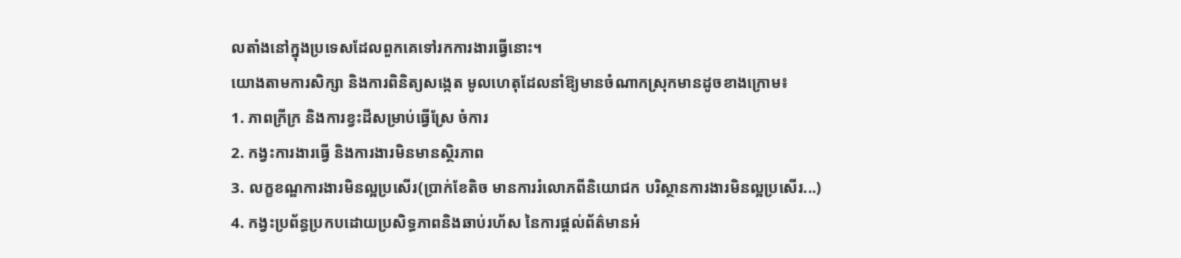លតាំងនៅក្នុងប្រទេសដែលពួកគេទៅរកការងារធ្វើនោះ។
យោងតាមការសិក្សា និងការពិនិត្យសង្កេត មូលហេតុដែលនាំឱ្យមានចំណាកស្រុកមានដូចខាងក្រោម៖
1. ភាពក្រីក្រ និងការខ្វះដីសម្រាប់ធ្វើស្រែ ចំការ
2. កង្វះការងារធ្វើ និងការងារមិនមានស្ថិរភាព
3. លក្ខខណ្ឌការងារមិនល្អប្រសើរ(ប្រាក់ខែតិច មានការរំលោភពីនិយោជក បរិស្ថានការងារមិនល្អប្រសើរ...)
4. កង្វះប្រព័ន្ធប្រកបដោយប្រសិទ្ធភាពនិងឆាប់រហ័ស នៃការផ្ដល់ព័ត៌មានអំ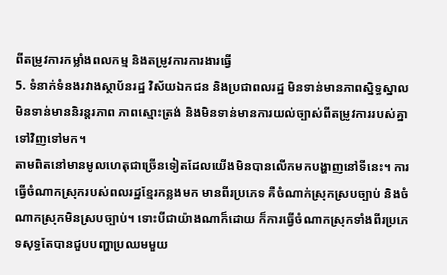ពីតម្រូវការកម្លាំងពលកម្ម និងតម្រូវការការងារធ្វើ
5. ទំនាក់ទំនងរវាងស្ថាប័នរដ្ឋ វិស័យឯកជន និងប្រជាពលរដ្ឋ មិនទាន់មានភាពស្និទ្ធស្នាល មិនទាន់មាននិរន្តរភាព ភាពស្មោះត្រង់ និងមិនទាន់មានការយល់ច្បាស់ពីតម្រូវការរបស់គ្នាទៅវិញទៅមក។
តាមពិតនៅមានមូលហេតុជាច្រើនទៀតដែលយើងមិនបានលើកមកបង្ហាញនៅទីនេះ។ ការធ្វើចំណាកស្រុករបស់ពលរដ្ឋខ្មែរកន្លងមក មានពីរប្រភេទ គឺចំណាក់ស្រុកស្របច្បាប់ និងចំណាកស្រុកមិនស្របច្បាប់។ ទោះបីជាយ៉ាងណាក៏ដោយ ក៏ការធ្វើចំណាកស្រុកទាំងពីរប្រភេទសុទ្ធតែបានជួបបញ្ហាប្រឈមមួយ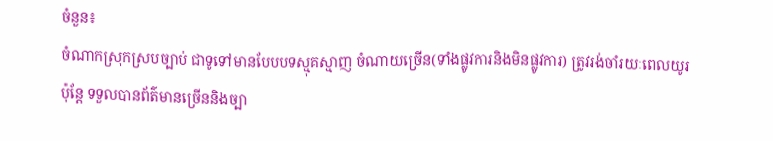ចំនួន៖
ចំណាកស្រុកស្របច្បាប់ ជាទូទៅមានបែបបទស្មុគស្មាញ ចំណាយច្រើន(ទាំងផ្លូវការនិងមិនផ្លូវការ) ត្រូវរង់ចាំរយៈពេលយូរ ប៉ុន្តែ ទទួលបានព័ត៌មានច្រើននិងច្បា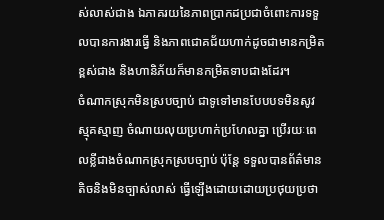ស់លាស់ជាង ឯភាគរយនៃភាពប្រាកដប្រជាចំពោះការទទួលបានការងារធ្វើ និងភាពជោគជ័យហាក់ដូចជាមានកម្រិតខ្ពស់ជាង និងហានិភ័យក៏មានកម្រិតទាបជាងដែរ។
ចំណាកស្រុកមិនស្របច្បាប់ ជាទូទៅមានបែបបទមិនសូវស្មុគស្មាញ ចំណាយលុយប្រហាក់ប្រហែលគ្នា ប្រើរយៈពេលខ្លីជាងចំណាកស្រុកស្របច្បាប់ ប៉ុន្តែ ទទួលបានព័ត៌មានតិចនិងមិនច្បាស់លាស់ ធ្វើឡើងដោយដោយប្រថុយប្រថា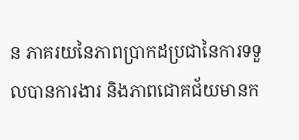ន ភាគរយនៃភាពប្រាកដប្រជានៃការទទួលបានការងារ និងភាពជោគជ័យមានក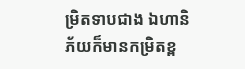ម្រិតទាបជាង ឯហានិភ័យក៏មានកម្រិតខ្ព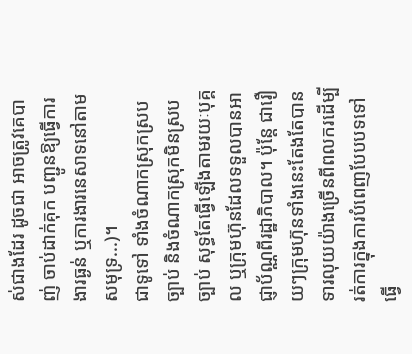ស់ជាងដែរ ដូចជា អាចត្រូវគេបាញ់ ចាប់ដាក់គុក បញ្ជូនឱ្យធ្វើការងារធ្ងន់ ឬការងារនេសាទនៅតាមសមុទ្រ...)។
ជាទូទៅ ទាំងចំណាកស្រុកស្របច្បាប់ និងចំណាកស្រុកមិនស្របច្បាប់ សុទ្ធតែធ្វើឡើងតាមរយៈបុគ្គល ឬក្រុមហ៊ុនដែលទទួលបានអាជ្ញាប័ណ្ណពីរដ្ឋាភិបាល។ ប៉ុន្តែ ជារឿយៗក្រុមហ៊ុនទាំងនេះតែងតែបានទារលុយយ៉ាងច្រើនពីពលករដើម្បីរត់ការក្នុងការបំពេញបែបបទទៅធ្វើ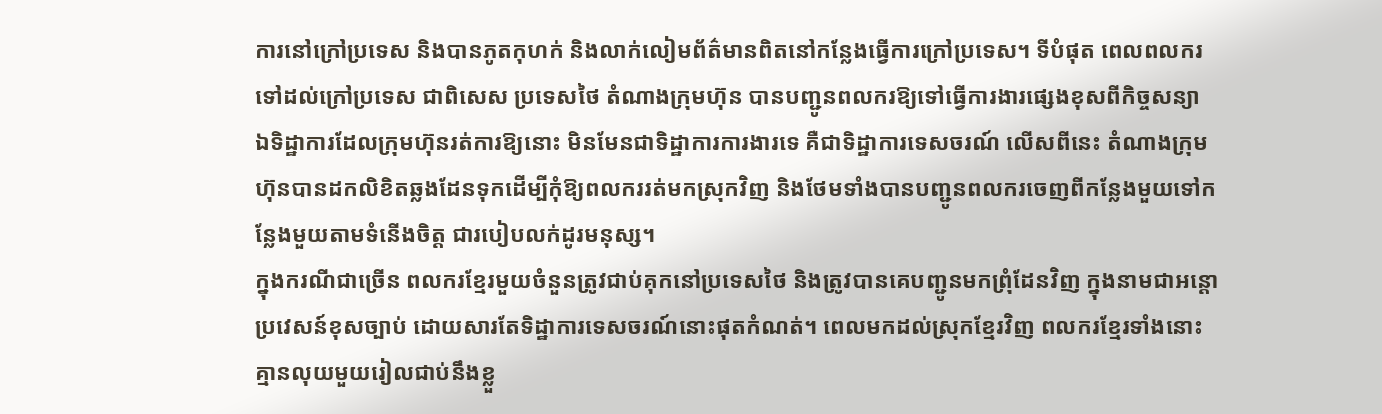ការនៅក្រៅប្រទេស និងបានភូតកុហក់ និងលាក់លៀមព័ត៌មានពិតនៅកន្លែងធ្វើការក្រៅប្រទេស។ ទីបំផុត ពេលពលករទៅដល់ក្រៅប្រទេស ជាពិសេស ប្រទេសថៃ តំណាងក្រុមហ៊ុន បានបញ្ជូនពលករឱ្យទៅធ្វើការងារផ្សេងខុសពីកិច្ចសន្យា ឯទិដ្ឋាការដែលក្រុមហ៊ុនរត់ការឱ្យនោះ មិនមែនជាទិដ្ឋាការការងារទេ គឺជាទិដ្ឋាការទេសចរណ៍ លើសពីនេះ តំណាងក្រុមហ៊ុនបានដកលិខិតឆ្លងដែនទុកដើម្បីកុំឱ្យពលកររត់មកស្រុកវិញ និងថែមទាំងបានបញ្ជូនពលករចេញពីកន្លែងមួយទៅកន្លែងមួយតាមទំនើងចិត្ត ជារបៀបលក់ដូរមនុស្ស។
ក្នុងករណីជាច្រើន ពលករខ្មែរមួយចំនួនត្រូវជាប់គុកនៅប្រទេសថៃ និងត្រូវបានគេបញ្ជូនមកព្រុំដែនវិញ ក្នុងនាមជាអន្តោប្រវេសន៍ខុសច្បាប់ ដោយសារតែទិដ្ឋាការទេសចរណ៍នោះផុតកំណត់។ ពេលមកដល់ស្រុកខ្មែរវិញ ពលករខ្មែរទាំងនោះគ្មានលុយមួយរៀលជាប់នឹងខ្លួ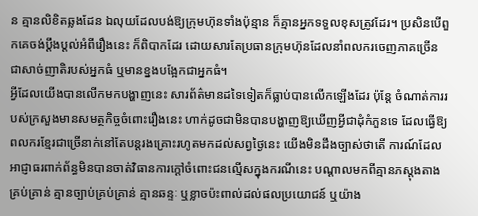ន គ្មានលិខិតឆ្លងដែន ឯលុយដែលបង់ឱ្យក្រុមហ៊ុនទាំងប៉ុន្មាន ក៏គ្មានអ្នកទទួលខុសត្រូវដែរ។ ប្រសិនបើពួកគេចង់ប្ដឹងប្ដល់អំពីរឿងនេះ ក៏ពិបាកដែរ ដោយសារតែប្រធានក្រុមហ៊ុនដែលនាំពលករចេញភាគច្រើន ជាសាច់ញាតិរបស់អ្នកធំ ឬមានខ្នងបង្អែកជាអ្នកធំ។
អ្វីដែលយើងបានលើកមកបង្ហាញនេះ សារព័ត៌មានដទៃទៀតក៏ធ្លាប់បានលើកឡើងដែរ ប៉ុន្តែ ចំណាត់ការរបស់ក្រសួងមានសមត្ថកិច្ចចំពោះរឿងនេះ ហាក់ដូចជាមិនបានបង្ហាញឱ្យឃើញអ្វីជាដុំកំភួនទេ ដែលធ្វើឱ្យពលករខ្មែរជាច្រើនាក់នៅតែបន្តរងគ្រោះរហូតមកដល់សព្វថ្ងៃនេះ យើងមិនដឹងច្បាស់ថាតើ ការណ៍ដែលអាជ្ញាធរពាក់ព័ន្ធមិនបានចាត់វិធានការក្ដៅចំពោះជនល្មើសក្នុងករណីនេះ បណ្ដាលមកពីគ្មានភស្តុងតាងគ្រប់គ្រាន់ គ្មានច្បាប់គ្រប់គ្រាន់ គ្មានឆន្ទៈ ឬខ្លាចប៉ះពាល់ដល់ផលប្រយោជន៍ ឬយ៉ាង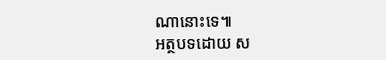ណានោះទេ៕
អត្ថបទដោយ ស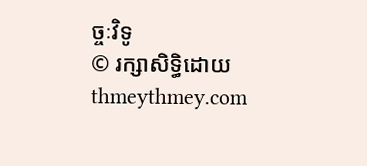ច្ចៈវិទូ
© រក្សាសិទ្ធិដោយ thmeythmey.com